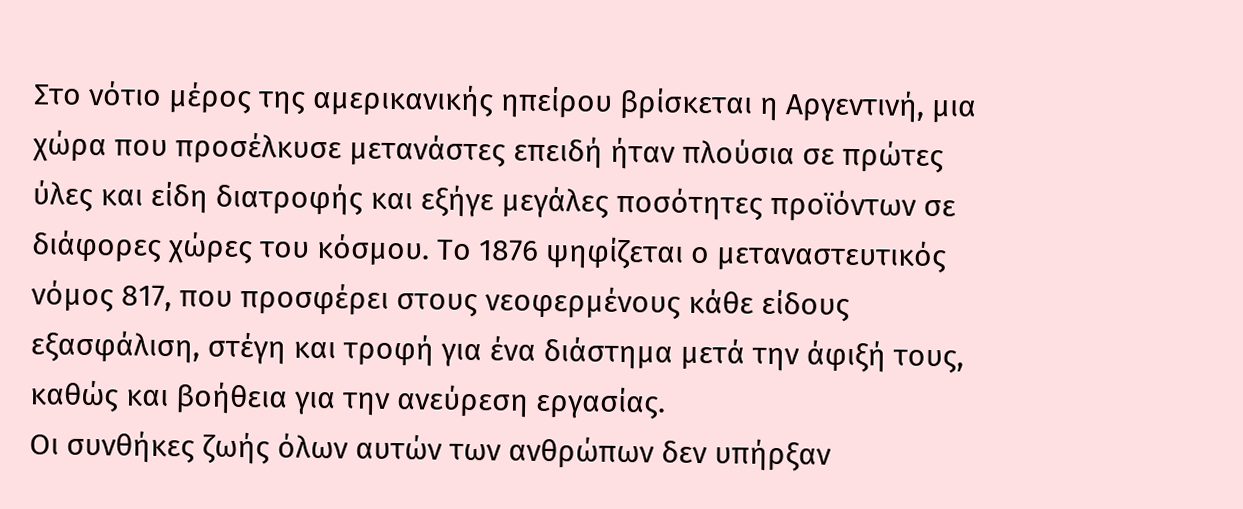Στο νότιο μέρος της αμερικανικής ηπείρου βρίσκεται η Αργεντινή, μια χώρα που προσέλκυσε μετανάστες επειδή ήταν πλούσια σε πρώτες ύλες και είδη διατροφής και εξήγε μεγάλες ποσότητες προϊόντων σε διάφορες χώρες του κόσμου. Το 1876 ψηφίζεται ο μεταναστευτικός νόμος 817, που προσφέρει στους νεοφερμένους κάθε είδους εξασφάλιση, στέγη και τροφή για ένα διάστημα μετά την άφιξή τους, καθώς και βοήθεια για την ανεύρεση εργασίας.
Οι συνθήκες ζωής όλων αυτών των ανθρώπων δεν υπήρξαν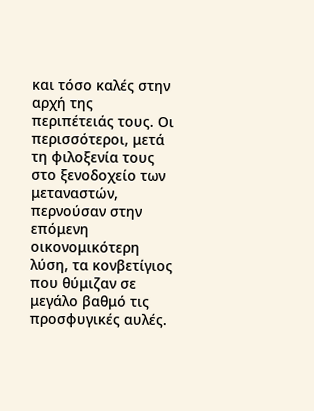και τόσο καλές στην αρχή της περιπέτειάς τους. Οι περισσότεροι, μετά τη φιλοξενία τους στο ξενοδοχείο των μεταναστών, περνούσαν στην επόμενη οικονομικότερη λύση, τα κονβετίγιος που θύμιζαν σε μεγάλο βαθμό τις προσφυγικές αυλές.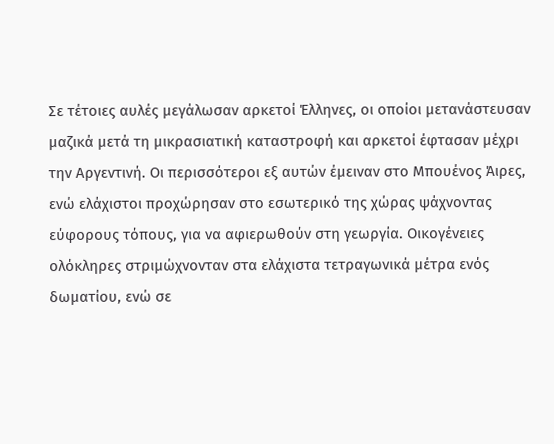Σε τέτοιες αυλές μεγάλωσαν αρκετοί Έλληνες, οι οποίοι μετανάστευσαν μαζικά μετά τη μικρασιατική καταστροφή και αρκετοί έφτασαν μέχρι την Αργεντινή. Οι περισσότεροι εξ αυτών έμειναν στο Μπουένος Άιρες, ενώ ελάχιστοι προχώρησαν στο εσωτερικό της χώρας ψάχνοντας εύφορους τόπους, για να αφιερωθούν στη γεωργία. Οικογένειες ολόκληρες στριμώχνονταν στα ελάχιστα τετραγωνικά μέτρα ενός δωματίου, ενώ σε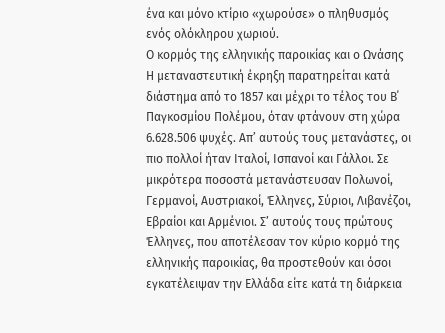ένα και μόνο κτίριο «χωρούσε» ο πληθυσμός ενός ολόκληρου χωριού.
Ο κορμός της ελληνικής παροικίας και ο Ωνάσης
Η μεταναστευτική έκρηξη παρατηρείται κατά διάστημα από το 1857 και μέχρι το τέλος του Β΄ Παγκοσμίου Πολέμου, όταν φτάνουν στη χώρα 6.628.506 ψυχές. Απ’ αυτούς τους μετανάστες, οι πιο πολλοί ήταν Ιταλοί, Ισπανοί και Γάλλοι. Σε μικρότερα ποσοστά μετανάστευσαν Πολωνοί, Γερμανοί, Αυστριακοί, Έλληνες, Σύριοι, Λιβανέζοι, Εβραίοι και Αρμένιοι. Σ’ αυτούς τους πρώτους Έλληνες, που αποτέλεσαν τον κύριο κορμό της ελληνικής παροικίας, θα προστεθούν και όσοι εγκατέλειψαν την Ελλάδα είτε κατά τη διάρκεια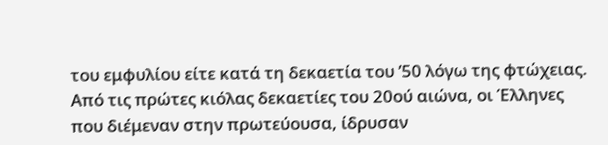του εμφυλίου είτε κατά τη δεκαετία του ’50 λόγω της φτώχειας.
Από τις πρώτες κιόλας δεκαετίες του 20ού αιώνα, οι Έλληνες που διέμεναν στην πρωτεύουσα, ίδρυσαν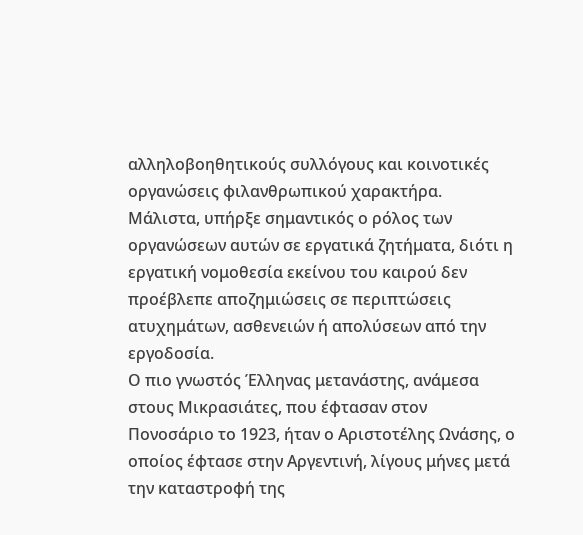αλληλοβοηθητικούς συλλόγους και κοινοτικές οργανώσεις φιλανθρωπικού χαρακτήρα. Μάλιστα, υπήρξε σημαντικός ο ρόλος των οργανώσεων αυτών σε εργατικά ζητήματα, διότι η εργατική νομοθεσία εκείνου του καιρού δεν προέβλεπε αποζημιώσεις σε περιπτώσεις ατυχημάτων, ασθενειών ή απολύσεων από την εργοδοσία.
Ο πιο γνωστός Έλληνας μετανάστης, ανάμεσα στους Μικρασιάτες, που έφτασαν στον Πονοσάριο το 1923, ήταν ο Αριστοτέλης Ωνάσης, ο οποίος έφτασε στην Αργεντινή, λίγους μήνες μετά την καταστροφή της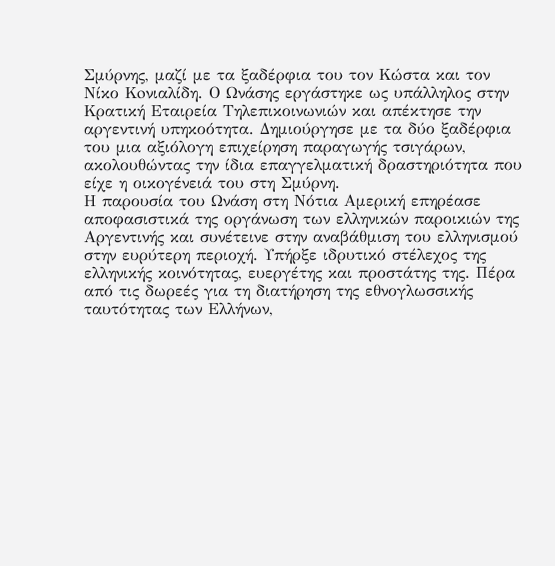Σμύρνης, μαζί με τα ξαδέρφια του τον Κώστα και τον Νίκο Κoνιαλίδη. Ο Ωνάσης εργάστηκε ως υπάλληλος στην Κρατική Εταιρεία Τηλεπικοινωνιών και απέκτησε την αργεντινή υπηκοότητα. Δημιούργησε με τα δύο ξαδέρφια του μια αξιόλογη επιχείρηση παραγωγής τσιγάρων, ακολουθώντας την ίδια επαγγελματική δραστηριότητα που είχε η οικογένειά του στη Σμύρνη.
Η παρουσία του Ωνάση στη Νότια Αμερική επηρέασε αποφασιστικά της οργάνωση των ελληνικών παροικιών της Αργεντινής και συνέτεινε στην αναβάθμιση του ελληνισμού στην ευρύτερη περιοχή. Υπήρξε ιδρυτικό στέλεχος της ελληνικής κοινότητας, ευεργέτης και προστάτης της. Πέρα από τις δωρεές για τη διατήρηση της εθνογλωσσικής ταυτότητας των Ελλήνων,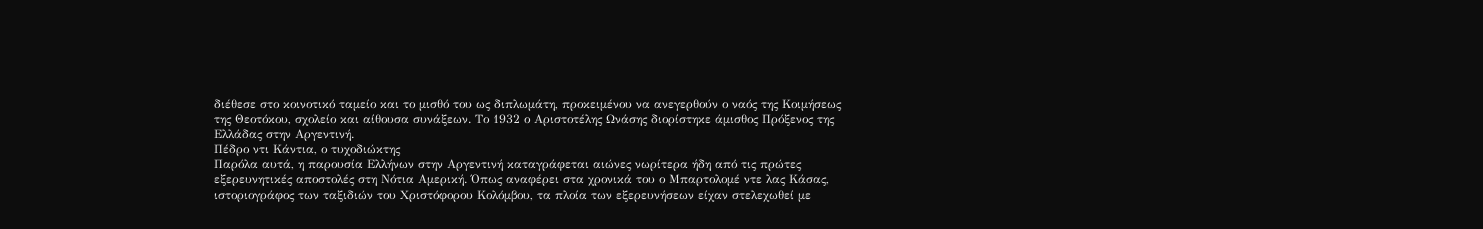διέθεσε στο κοινοτικό ταμείο και το μισθό του ως διπλωμάτη, προκειμένου να ανεγερθούν ο ναός της Κοιμήσεως της Θεοτόκου, σχολείο και αίθουσα συνάξεων. Το 1932 ο Αριστοτέλης Ωνάσης διορίστηκε άμισθος Πρόξενος της Ελλάδας στην Αργεντινή.
Πέδρο ντι Κάντια, ο τυχοδιώκτης
Παρόλα αυτά, η παρουσία Ελλήνων στην Αργεντινή καταγράφεται αιώνες νωρίτερα ήδη από τις πρώτες εξερευνητικές αποστολές στη Νότια Αμερική. Όπως αναφέρει στα χρονικά του ο Μπαρτολομέ ντε λας Κάσας, ιστοριογράφος των ταξιδιών του Χριστόφορου Κολόμβου, τα πλοία των εξερευνήσεων είχαν στελεχωθεί με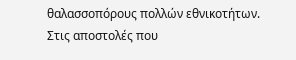θαλασσοπόρους πολλών εθνικοτήτων. Στις αποστολές που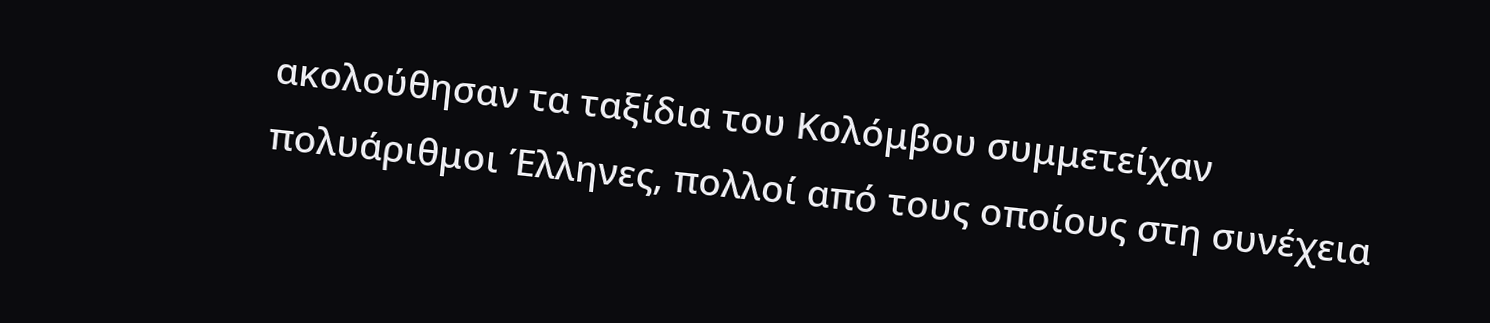ακολούθησαν τα ταξίδια του Κολόμβου συμμετείχαν πολυάριθμοι Έλληνες, πολλοί από τους οποίους στη συνέχεια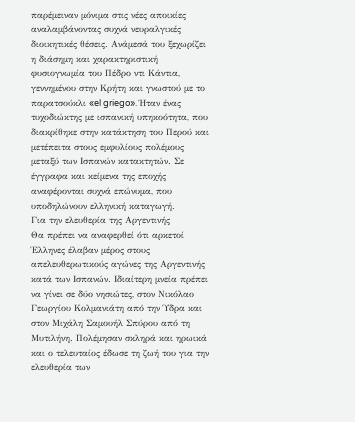παρέμειναν μόνιμα στις νέες αποικίες αναλαμβάνοντας συχνά νευραλγικές διοικητικές θέσεις. Ανάμεσά του ξεχωρίζει η διάσημη και χαρακτηριστική φυσιογνωμία του Πέδρο ντι Κάντια, γεννημένου στην Κρήτη και γνωστού με το παρατσούκλι «el griego». Ήταν ένας τυχοδιώκτης με ισπανική υπηκοότητα, που διακρίθηκε στην κατάκτηση του Περού και μετέπειτα στους εμφυλίους πολέμους μεταξύ των Ισπανών κατακτητών. Σε έγγραφα και κείμενα της εποχής αναφέρονται συχνά επώνυμα, που υποδηλώνουν ελληνική καταγωγή.
Για την ελευθερία της Αργεντινής
Θα πρέπει να αναφερθεί ότι αρκετοί Έλληνες έλαβαν μέρος στους απελευθερωτικούς αγώνες της Αργεντινής κατά των Ισπανών. Ιδιαίτερη μνεία πρέπει να γίνει σε δύο νησιώτες, στον Νικόλαο Γεωργίου Κολμανιάτη από την Ύδρα και στον Μιχάλη Σαμουήλ Σπύρου από τη Μυτιλήνη. Πολέμησαν σκληρά και ηρωικά και ο τελευταίος έδωσε τη ζωή του για την ελευθερία των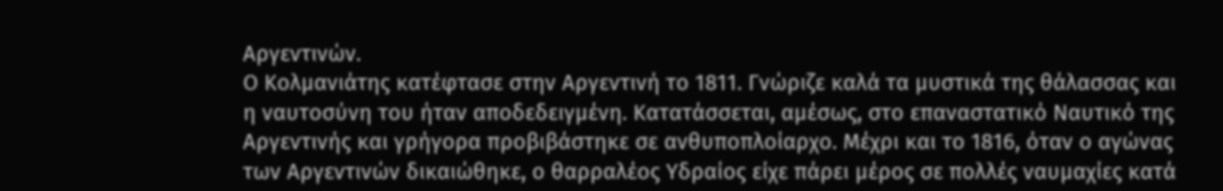Αργεντινών.
Ο Κολμανιάτης κατέφτασε στην Αργεντινή το 1811. Γνώριζε καλά τα μυστικά της θάλασσας και η ναυτοσύνη του ήταν αποδεδειγμένη. Κατατάσσεται, αμέσως, στο επαναστατικό Ναυτικό της Αργεντινής και γρήγορα προβιβάστηκε σε ανθυποπλοίαρχο. Μέχρι και το 1816, όταν ο αγώνας των Αργεντινών δικαιώθηκε, ο θαρραλέος Υδραίος είχε πάρει μέρος σε πολλές ναυμαχίες κατά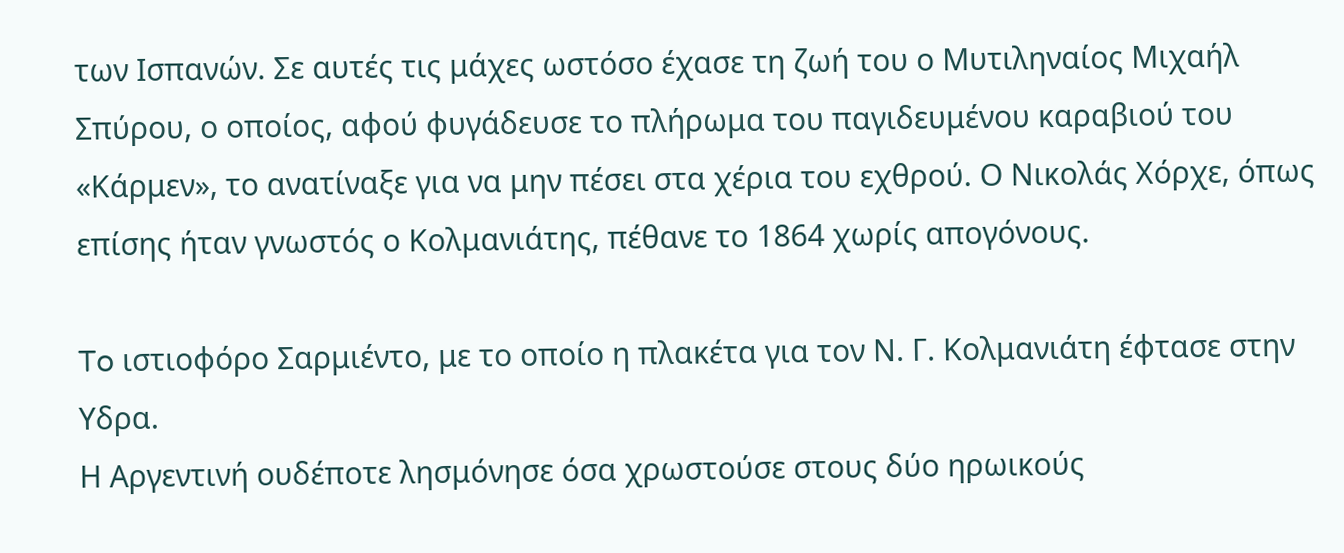των Ισπανών. Σε αυτές τις μάχες ωστόσο έχασε τη ζωή του ο Μυτιληναίος Μιχαήλ Σπύρου, ο οποίος, αφού φυγάδευσε το πλήρωμα του παγιδευμένου καραβιού του «Κάρμεν», το ανατίναξε για να μην πέσει στα χέρια του εχθρού. Ο Νικολάς Χόρχε, όπως επίσης ήταν γνωστός ο Κολμανιάτης, πέθανε το 1864 χωρίς απογόνους.

To ιστιοφόρο Σαρμιέντο, με το οποίο η πλακέτα για τον Ν. Γ. Κολμανιάτη έφτασε στην Υδρα.
Η Αργεντινή ουδέποτε λησμόνησε όσα χρωστούσε στους δύο ηρωικούς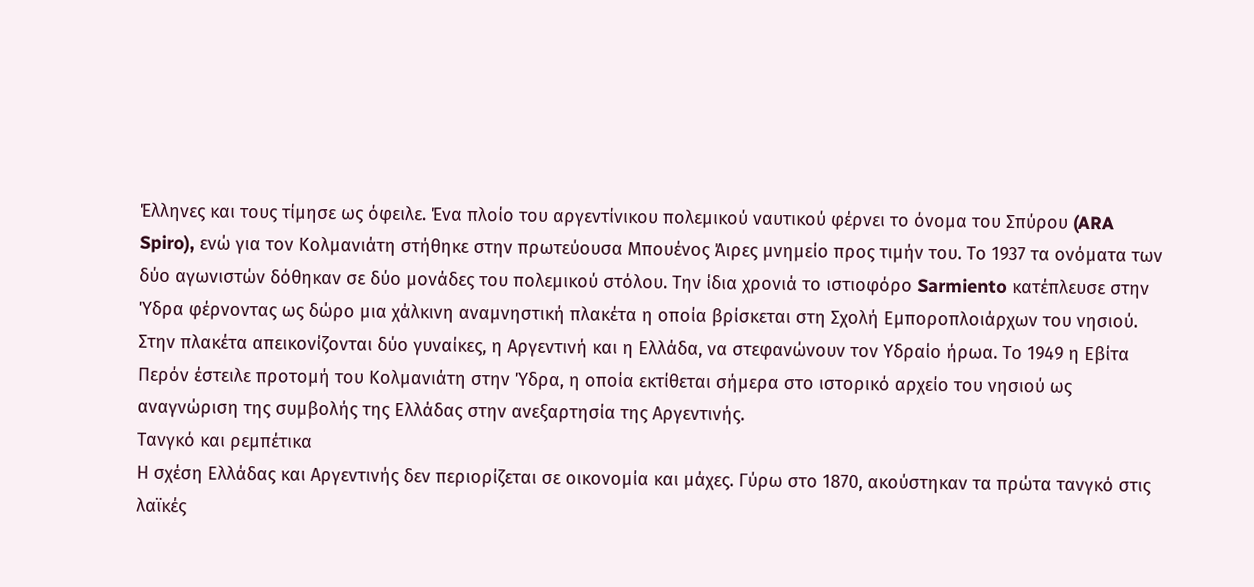Έλληνες και τους τίμησε ως όφειλε. Ένα πλοίο του αργεντίνικου πολεμικού ναυτικού φέρνει το όνομα του Σπύρου (ARA Spiro), ενώ για τον Κολμανιάτη στήθηκε στην πρωτεύουσα Μπουένος Άιρες μνημείο προς τιμήν του. Το 1937 τα ονόματα των δύο αγωνιστών δόθηκαν σε δύο μονάδες του πολεμικού στόλου. Την ίδια χρονιά το ιστιοφόρο Sarmiento κατέπλευσε στην Ύδρα φέρνοντας ως δώρο μια χάλκινη αναμνηστική πλακέτα η οποία βρίσκεται στη Σχολή Εμποροπλοιάρχων του νησιού. Στην πλακέτα απεικονίζονται δύο γυναίκες, η Αργεντινή και η Ελλάδα, να στεφανώνουν τον Υδραίο ήρωα. Το 1949 η Εβίτα Περόν έστειλε προτομή του Κολμανιάτη στην Ύδρα, η οποία εκτίθεται σήμερα στο ιστορικό αρχείο του νησιού ως αναγνώριση της συμβολής της Ελλάδας στην ανεξαρτησία της Αργεντινής.
Τανγκό και ρεμπέτικα
Η σχέση Ελλάδας και Αργεντινής δεν περιορίζεται σε οικονομία και μάχες. Γύρω στο 1870, ακούστηκαν τα πρώτα τανγκό στις λαϊκές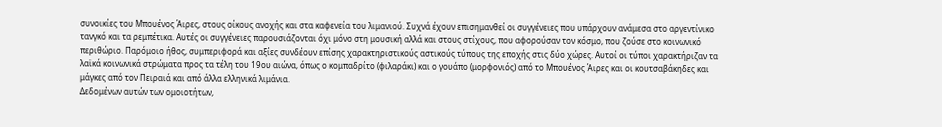συνοικίες του Μπουένος Άιρες, στους οίκους ανοχής και στα καφενεία του λιμανιού. Συχνά έχουν επισημανθεί οι συγγένειες που υπάρχουν ανάμεσα στο αργεντίνικο τανγκό και τα ρεμπέτικα. Αυτές οι συγγένειες παρουσιάζονται όχι μόνο στη μουσική αλλά και στους στίχους, που αφορούσαν τον κόσμο, που ζούσε στο κοινωνικό περιθώριο. Παρόμοιο ήθος, συμπεριφορά και αξίες συνδέουν επίσης χαρακτηριστικούς αστικούς τύπους της εποχής στις δύο χώρες. Αυτοί οι τύποι χαρακτήριζαν τα λαϊκά κοινωνικά στρώματα προς τα τέλη του 19ου αιώνα, όπως ο κομπαδρίτο (φιλαράκι) και ο γουάπο (μορφονιός) από το Μπουένος Άιρες και οι κουτσαβάκηδες και μάγκες από τον Πειραιά και από άλλα ελληνικά λιμάνια.
Δεδομένων αυτών των ομοιοτήτων,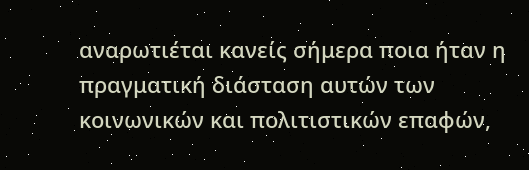αναρωτιέται κανείς σήμερα ποια ήταν η πραγματική διάσταση αυτών των κοινωνικών και πολιτιστικών επαφών,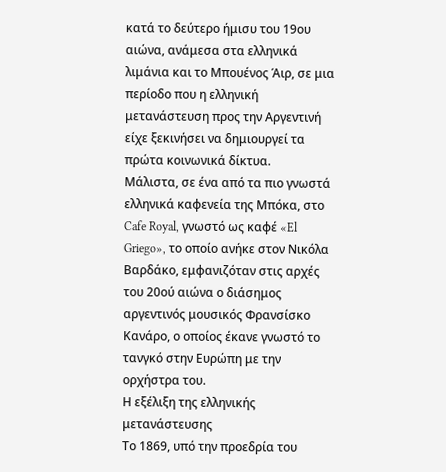κατά το δεύτερο ήμισυ του 19ου αιώνα, ανάμεσα στα ελληνικά λιμάνια και το Μπουένος Άιρ, σε μια περίοδο που η ελληνική μετανάστευση προς την Αργεντινή είχε ξεκινήσει να δημιουργεί τα πρώτα κοινωνικά δίκτυα.
Μάλιστα, σε ένα από τα πιο γνωστά ελληνικά καφενεία της Μπόκα, στο Cafe Royal, γνωστό ως καφέ «El Griego», το οποίο ανήκε στον Νικόλα Βαρδάκο, εμφανιζόταν στις αρχές του 20ού αιώνα ο διάσημος αργεντινός μουσικός Φρανσίσκο Κανάρο, ο οποίος έκανε γνωστό το τανγκό στην Ευρώπη με την ορχήστρα του.
Η εξέλιξη της ελληνικής μετανάστευσης
Το 1869, υπό την προεδρία του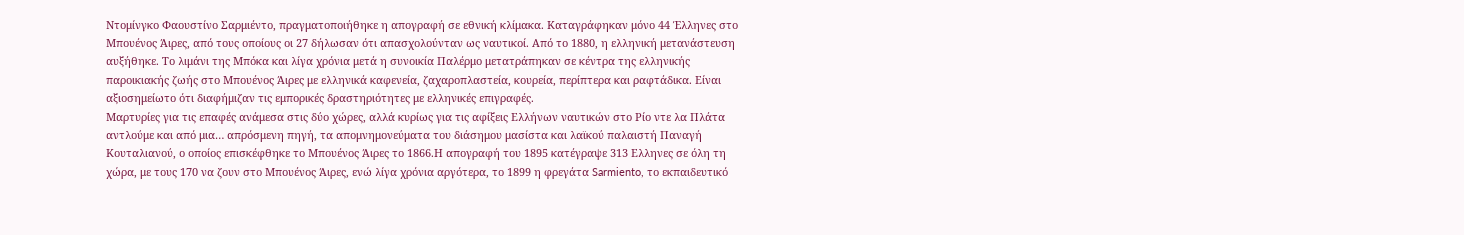Ντομίνγκο Φαουστίνο Σαρμιέντο, πραγματοποιήθηκε η απογραφή σε εθνική κλίμακα. Καταγράφηκαν μόνο 44 Έλληνες στο Μπουένος Άιρες, από τους οποίους οι 27 δήλωσαν ότι απασχολούνταν ως ναυτικοί. Από το 1880, η ελληνική μετανάστευση αυξήθηκε. Το λιμάνι της Μπόκα και λίγα χρόνια μετά η συνοικία Παλέρμο μετατράπηκαν σε κέντρα της ελληνικής παροικιακής ζωής στο Μπουένος Άιρες με ελληνικά καφενεία, ζαχαροπλαστεία, κουρεία, περίπτερα και ραφτάδικα. Είναι αξιοσημείωτο ότι διαφήμιζαν τις εμπορικές δραστηριότητες με ελληνικές επιγραφές.
Μαρτυρίες για τις επαφές ανάμεσα στις δύο χώρες, αλλά κυρίως για τις αφίξεις Ελλήνων ναυτικών στο Ρίο ντε λα Πλάτα αντλούμε και από μια… απρόσμενη πηγή, τα απομνημονεύματα του διάσημου μασίστα και λαϊκού παλαιστή Παναγή Κουταλιανού, ο οποίος επισκέφθηκε το Μπουένος Άιρες το 1866.Η απογραφή του 1895 κατέγραψε 313 Ελληνες σε όλη τη χώρα, με τους 170 να ζουν στο Μπουένος Άιρες, ενώ λίγα χρόνια αργότερα, το 1899 η φρεγάτα Sarmiento, το εκπαιδευτικό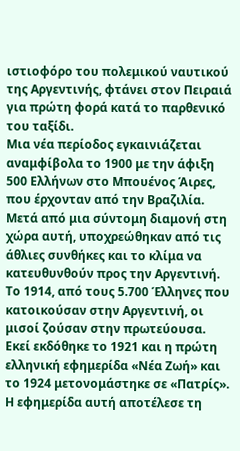ιστιοφόρο του πολεμικού ναυτικού της Αργεντινής, φτάνει στον Πειραιά για πρώτη φορά κατά το παρθενικό του ταξίδι.
Μια νέα περίοδος εγκαινιάζεται αναμφίβολα το 1900 με την άφιξη 500 Ελλήνων στο Μπουένος Άιρες, που έρχονταν από την Βραζιλία. Μετά από μια σύντομη διαμονή στη χώρα αυτή, υποχρεώθηκαν από τις άθλιες συνθήκες και το κλίμα να κατευθυνθούν προς την Αργεντινή. Το 1914, από τους 5.700 Έλληνες που κατοικούσαν στην Αργεντινή, οι μισοί ζούσαν στην πρωτεύουσα.
Εκεί εκδόθηκε το 1921 και η πρώτη ελληνική εφημερίδα «Νέα Ζωή» και το 1924 μετονομάστηκε σε «Πατρίς». Η εφημερίδα αυτή αποτέλεσε τη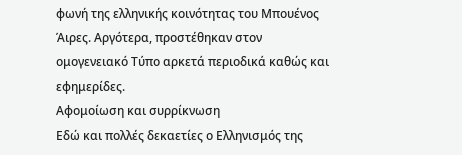φωνή της ελληνικής κοινότητας του Μπουένος Άιρες. Αργότερα, προστέθηκαν στον ομογενειακό Τύπο αρκετά περιοδικά καθώς και εφημερίδες.
Αφομοίωση και συρρίκνωση
Εδώ και πολλές δεκαετίες ο Ελληνισμός της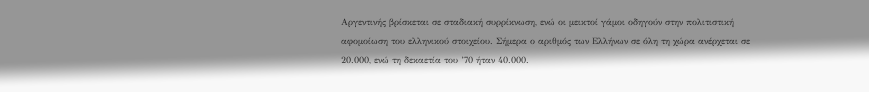Αργεντινής βρίσκεται σε σταδιακή συρρίκνωση, ενώ οι μεικτοί γάμοι οδηγούν στην πολιτιστική αφομοίωση του ελληνικού στοιχείου. Σήμερα ο αριθμός των Ελλήνων σε όλη τη χώρα ανέρχεται σε 20.000, ενώ τη δεκαετία του ’70 ήταν 40.000.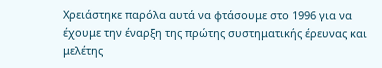Χρειάστηκε παρόλα αυτά να φτάσουμε στο 1996 για να έχουμε την έναρξη της πρώτης συστηματικής έρευνας και μελέτης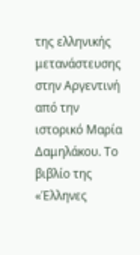της ελληνικής μετανάστευσης στην Αργεντινή από την ιστορικό Μαρία Δαμηλάκου. Το βιβλίο της «Έλληνες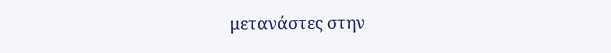μετανάστες στην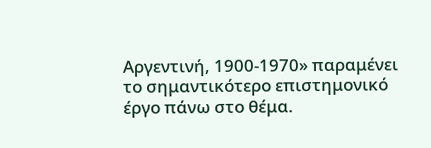Αργεντινή, 1900-1970» παραμένει το σημαντικότερο επιστημονικό έργο πάνω στο θέμα.